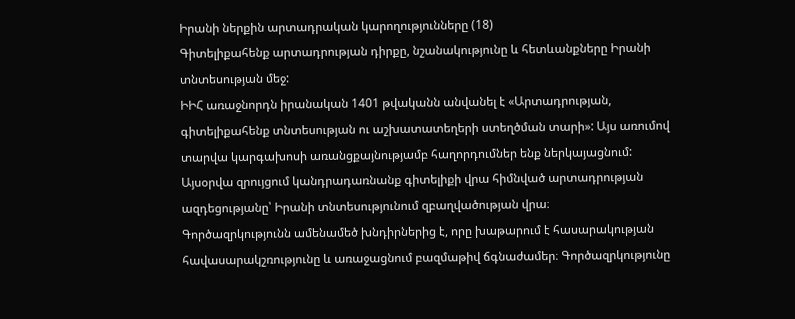Իրանի ներքին արտադրական կարողությունները (18)
Գիտելիքահենք արտադրության դիրքը, նշանակությունը և հետևանքները Իրանի տնտեսության մեջ:
ԻԻՀ առաջնորդն իրանական 1401 թվականն անվանել է «Արտադրության, գիտելիքահենք տնտեսության ու աշխատատեղերի ստեղծման տարի»: Այս առումով տարվա կարգախոսի առանցքայնությամբ հաղորդումներ ենք ներկայացնում: Այսօրվա զրույցում կանդրադառնանք գիտելիքի վրա հիմնված արտադրության ազդեցությանը՝ Իրանի տնտեսությունում զբաղվածության վրա։
Գործազրկությունն ամենամեծ խնդիրներից է, որը խաթարում է հասարակության հավասարակշռությունը և առաջացնում բազմաթիվ ճգնաժամեր։ Գործազրկությունը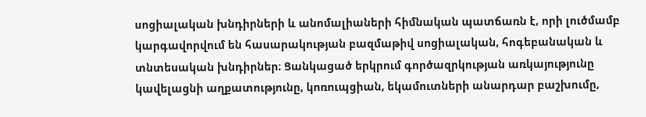սոցիալական խնդիրների և անոմալիաների հիմնական պատճառն է, որի լուծմամբ կարգավորվում են հասարակության բազմաթիվ սոցիալական, հոգեբանական և տնտեսական խնդիրներ։ Ցանկացած երկրում գործազրկության առկայությունը կավելացնի աղքատությունը, կոռուպցիան, եկամուտների անարդար բաշխումը,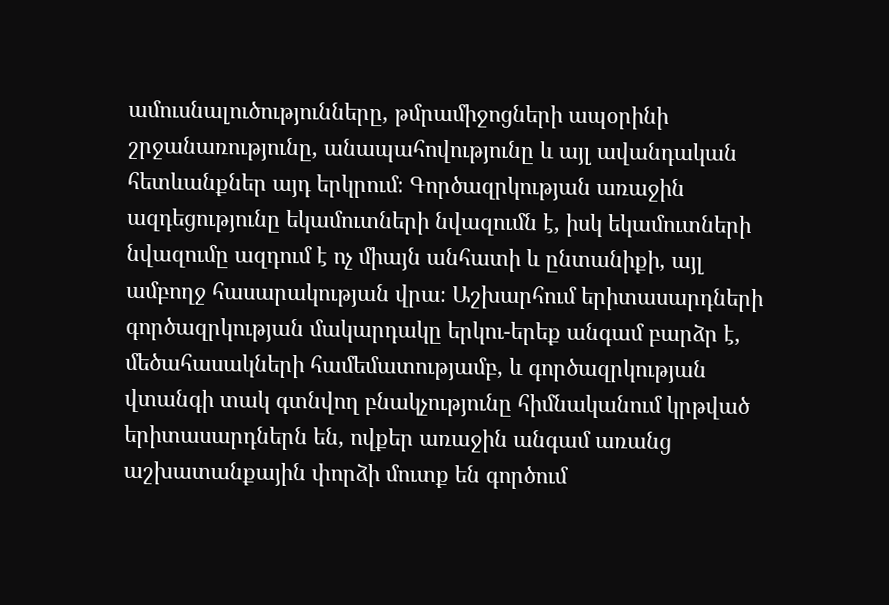ամուսնալուծությունները, թմրամիջոցների ապօրինի շրջանառությունը, անապահովությունը և այլ ավանդական հետևանքներ այդ երկրում։ Գործազրկության առաջին ազդեցությունը եկամուտների նվազումն է, իսկ եկամուտների նվազումը ազդում է ոչ միայն անհատի և ընտանիքի, այլ ամբողջ հասարակության վրա։ Աշխարհում երիտասարդների գործազրկության մակարդակը երկու-երեք անգամ բարձր է, մեծահասակների համեմատությամբ, և գործազրկության վտանգի տակ գտնվող բնակչությունը հիմնականում կրթված երիտասարդներն են, ովքեր առաջին անգամ առանց աշխատանքային փորձի մուտք են գործում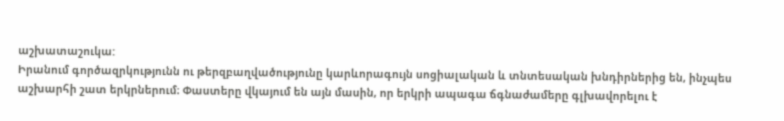աշխատաշուկա:
Իրանում գործազրկությունն ու թերզբաղվածությունը կարևորագույն սոցիալական և տնտեսական խնդիրներից են, ինչպես աշխարհի շատ երկրներում։ Փաստերը վկայում են այն մասին, որ երկրի ապագա ճգնաժամերը գլխավորելու է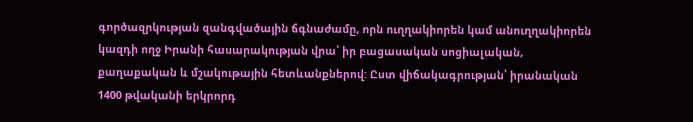գործազրկության զանգվածային ճգնաժամը, որն ուղղակիորեն կամ անուղղակիորեն կազդի ողջ Իրանի հասարակության վրա՝ իր բացասական սոցիալական, քաղաքական և մշակութային հետևանքներով: Ըստ վիճակագրության՝ իրանական 1400 թվականի երկրորդ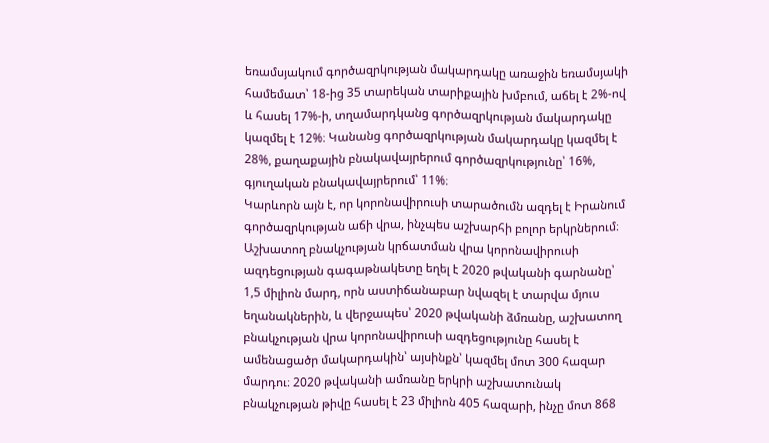եռամսյակում գործազրկության մակարդակը առաջին եռամսյակի համեմատ՝ 18-ից 35 տարեկան տարիքային խմբում, աճել է 2%-ով և հասել 17%-ի, տղամարդկանց գործազրկության մակարդակը կազմել է 12%։ Կանանց գործազրկության մակարդակը կազմել է 28%, քաղաքային բնակավայրերում գործազրկությունը՝ 16%, գյուղական բնակավայրերում՝ 11%։
Կարևորն այն է, որ կորոնավիրուսի տարածումն ազդել է Իրանում գործազրկության աճի վրա, ինչպես աշխարհի բոլոր երկրներում։ Աշխատող բնակչության կրճատման վրա կորոնավիրուսի ազդեցության գագաթնակետը եղել է 2020 թվականի գարնանը՝ 1,5 միլիոն մարդ, որն աստիճանաբար նվազել է տարվա մյուս եղանակներին, և վերջապես՝ 2020 թվականի ձմռանը, աշխատող բնակչության վրա կորոնավիրուսի ազդեցությունը հասել է ամենացածր մակարդակին՝ այսինքն՝ կազմել մոտ 300 հազար մարդու։ 2020 թվականի ամռանը երկրի աշխատունակ բնակչության թիվը հասել է 23 միլիոն 405 հազարի, ինչը մոտ 868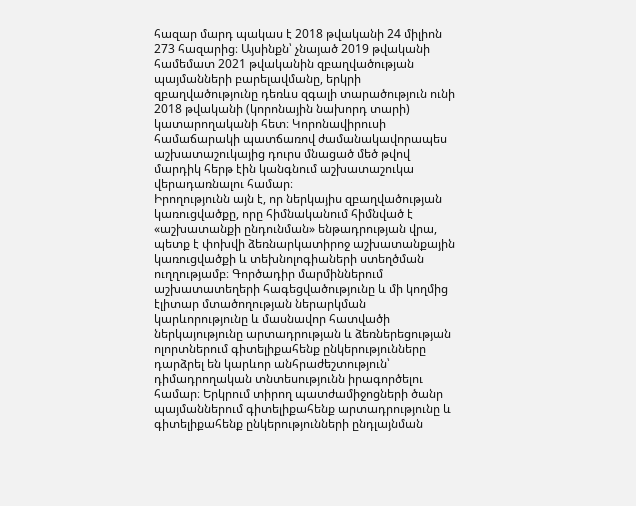հազար մարդ պակաս է 2018 թվականի 24 միլիոն 273 հազարից։ Այսինքն՝ չնայած 2019 թվականի համեմատ 2021 թվականին զբաղվածության պայմանների բարելավմանը, երկրի զբաղվածությունը դեռևս զգալի տարածություն ունի 2018 թվականի (կորոնային նախորդ տարի) կատարողականի հետ։ Կորոնավիրուսի համաճարակի պատճառով ժամանակավորապես աշխատաշուկայից դուրս մնացած մեծ թվով մարդիկ հերթ էին կանգնում աշխատաշուկա վերադառնալու համար։
Իրողությունն այն է, որ ներկայիս զբաղվածության կառուցվածքը, որը հիմնականում հիմնված է «աշխատանքի ընդունման» ենթադրության վրա, պետք է փոխվի ձեռնարկատիրոջ աշխատանքային կառուցվածքի և տեխնոլոգիաների ստեղծման ուղղությամբ։ Գործադիր մարմիններում աշխատատեղերի հագեցվածությունը և մի կողմից էլիտար մտածողության ներարկման կարևորությունը և մասնավոր հատվածի ներկայությունը արտադրության և ձեռներեցության ոլորտներում գիտելիքահենք ընկերությունները դարձրել են կարևոր անհրաժեշտություն՝ դիմադրողական տնտեսությունն իրագործելու համար։ Երկրում տիրող պատժամիջոցների ծանր պայմաններում գիտելիքահենք արտադրությունը և գիտելիքահենք ընկերությունների ընդլայնման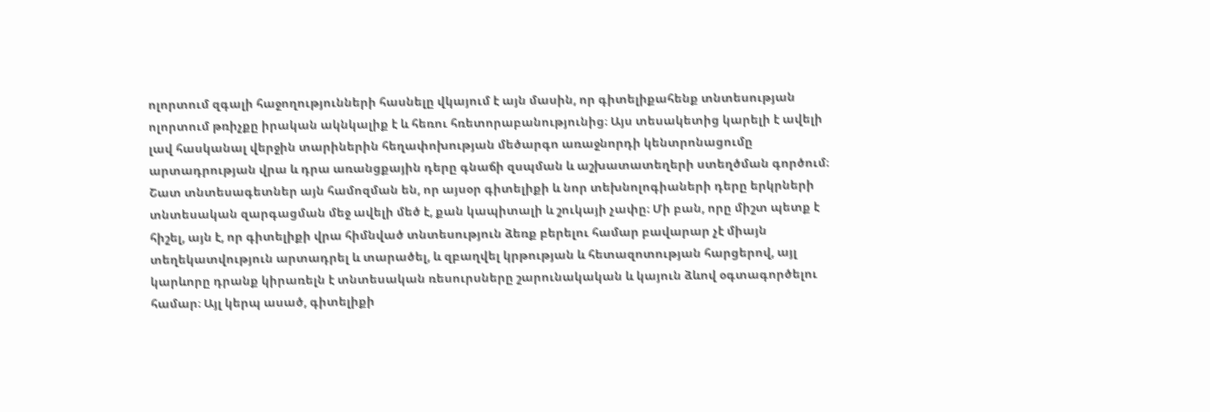ոլորտում զգալի հաջողությունների հասնելը վկայում է այն մասին, որ գիտելիքահենք տնտեսության ոլորտում թռիչքը իրական ակնկալիք է և հեռու հռետորաբանությունից։ Այս տեսակետից կարելի է ավելի լավ հասկանալ վերջին տարիներին հեղափոխության մեծարգո առաջնորդի կենտրոնացումը արտադրության վրա և դրա առանցքային դերը գնաճի զսպման և աշխատատեղերի ստեղծման գործում։
Շատ տնտեսագետներ այն համոզման են, որ այսօր գիտելիքի և նոր տեխնոլոգիաների դերը երկրների տնտեսական զարգացման մեջ ավելի մեծ է, քան կապիտալի և շուկայի չափը։ Մի բան, որը միշտ պետք է հիշել, այն է, որ գիտելիքի վրա հիմնված տնտեսություն ձեռք բերելու համար բավարար չէ միայն տեղեկատվություն արտադրել և տարածել, և զբաղվել կրթության և հետազոտության հարցերով, այլ կարևորը դրանք կիրառելն է տնտեսական ռեսուրսները շարունակական և կայուն ձևով օգտագործելու համար։ Այլ կերպ ասած, գիտելիքի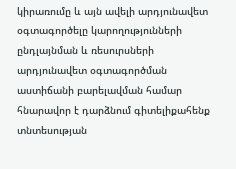կիրառումը և այն ավելի արդյունավետ օգտագործելը կարողությունների ընդլայնման և ռեսուրսների արդյունավետ օգտագործման աստիճանի բարելավման համար հնարավոր է դարձնում գիտելիքահենք տնտեսության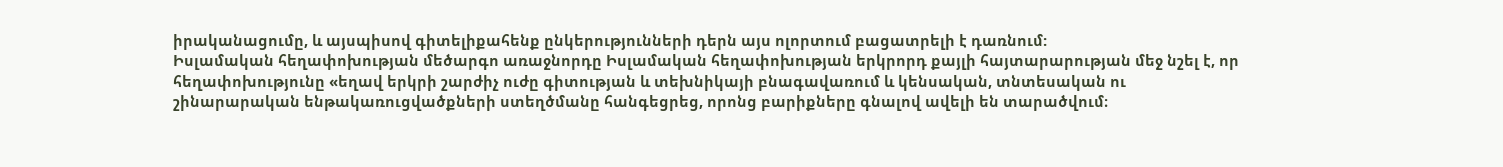իրականացումը, և այսպիսով գիտելիքահենք ընկերությունների դերն այս ոլորտում բացատրելի է դառնում:
Իսլամական հեղափոխության մեծարգո առաջնորդը Իսլամական հեղափոխության երկրորդ քայլի հայտարարության մեջ նշել է, որ հեղափոխությունը «եղավ երկրի շարժիչ ուժը գիտության և տեխնիկայի բնագավառում և կենսական, տնտեսական ու շինարարական ենթակառուցվածքների ստեղծմանը հանգեցրեց, որոնց բարիքները գնալով ավելի են տարածվում։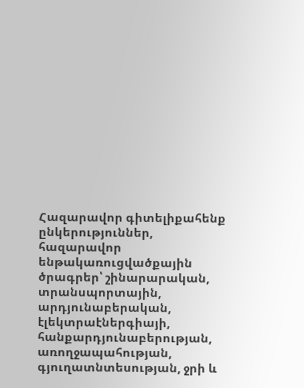Հազարավոր գիտելիքահենք ընկերություններ, հազարավոր ենթակառուցվածքային ծրագրեր՝ շինարարական, տրանսպորտային, արդյունաբերական, էլեկտրաէներգիայի, հանքարդյունաբերության, առողջապահության, գյուղատնտեսության, ջրի և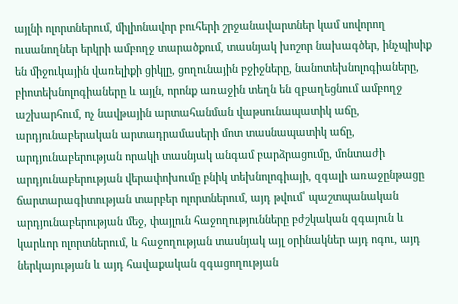այլնի ոլորտներում, միլիոնավոր բուհերի շրջանավարտներ կամ սովորող ուսանողներ երկրի ամբողջ տարածքում, տասնյակ խոշոր նախագծեր, ինչպիսիք են միջուկային վառելիքի ցիկլը, ցողունային բջիջները, նանոտեխնոլոգիաները, բիոտեխնոլոգիաները և այլն, որոնք առաջին տեղն են զբաղեցնում ամբողջ աշխարհում, ոչ նավթային արտահանման վաթսունապատիկ աճը, արդյունաբերական արտադրամասերի մոտ տասնապատիկ աճը, արդյունաբերության որակի տասնյակ անգամ բարձրացումը, մոնտաժի արդյունաբերության վերափոխումը բնիկ տեխնոլոգիայի, զգալի առաջընթացը ճարտարագիտության տարբեր ոլորտներում, այդ թվում՝ պաշտպանական արդյունաբերության մեջ, փայլուն հաջողությունները բժշկական զգայուն և կարևոր ոլորտներում, և հաջողության տասնյակ այլ օրինակներ այդ ոգու, այդ ներկայության և այդ հավաքական զգացողության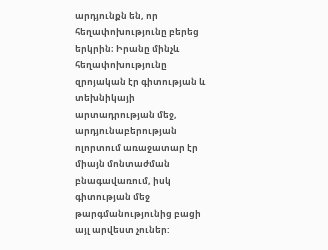արդյունքն են, որ հեղափոխությունը բերեց երկրին։ Իրանը մինչև հեղափոխությունը զրոյական էր գիտության և տեխնիկայի արտադրության մեջ, արդյունաբերության ոլորտում առաջատար էր միայն մոնտաժման բնագավառում, իսկ գիտության մեջ թարգմանությունից բացի այլ արվեստ չուներ: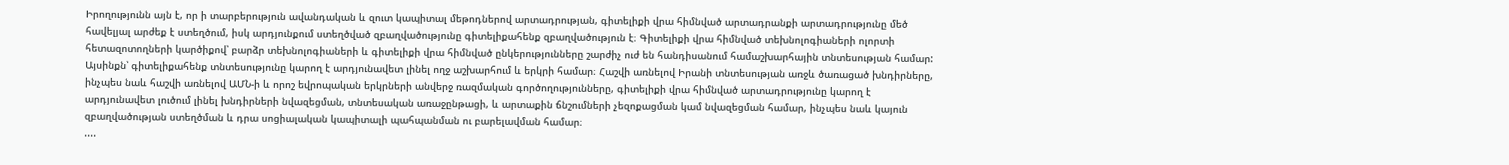Իրողությունն այն է, որ ի տարբերություն ավանդական և զուտ կապիտալ մեթոդներով արտադրության, գիտելիքի վրա հիմնված արտադրանքի արտադրությունը մեծ հավելյալ արժեք է ստեղծում, իսկ արդյունքում ստեղծված զբաղվածությունը գիտելիքահենք զբաղվածություն է։ Գիտելիքի վրա հիմնված տեխնոլոգիաների ոլորտի հետազոտողների կարծիքով՝ բարձր տեխնոլոգիաների և գիտելիքի վրա հիմնված ընկերությունները շարժիչ ուժ են հանդիսանում համաշխարհային տնտեսության համար: Այսինքն՝ գիտելիքահենք տնտեսությունը կարող է արդյունավետ լինել ողջ աշխարհում և երկրի համար։ Հաշվի առնելով Իրանի տնտեսության առջև ծառացած խնդիրները, ինչպես նաև հաշվի առնելով ԱՄՆ-ի և որոշ եվրոպական երկրների անվերջ ռազմական գործողությունները, գիտելիքի վրա հիմնված արտադրությունը կարող է արդյունավետ լուծում լինել խնդիրների նվազեցման, տնտեսական առաջընթացի, և արտաքին ճնշումների չեզոքացման կամ նվազեցման համար, ինչպես նաև կայուն զբաղվածության ստեղծման և դրա սոցիալական կապիտալի պահպանման ու բարելավման համար։
....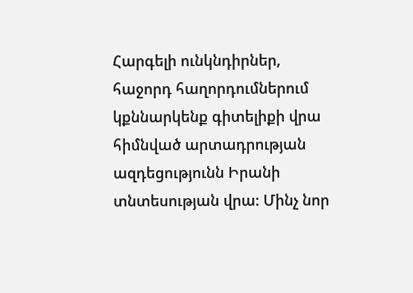Հարգելի ունկնդիրներ, հաջորդ հաղորդումներում կքննարկենք գիտելիքի վրա հիմնված արտադրության ազդեցությունն Իրանի տնտեսության վրա: Մինչ նոր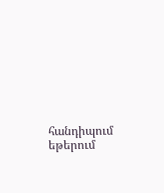հանդիպում եթերում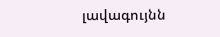լավագույնն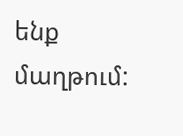ենք մաղթում: